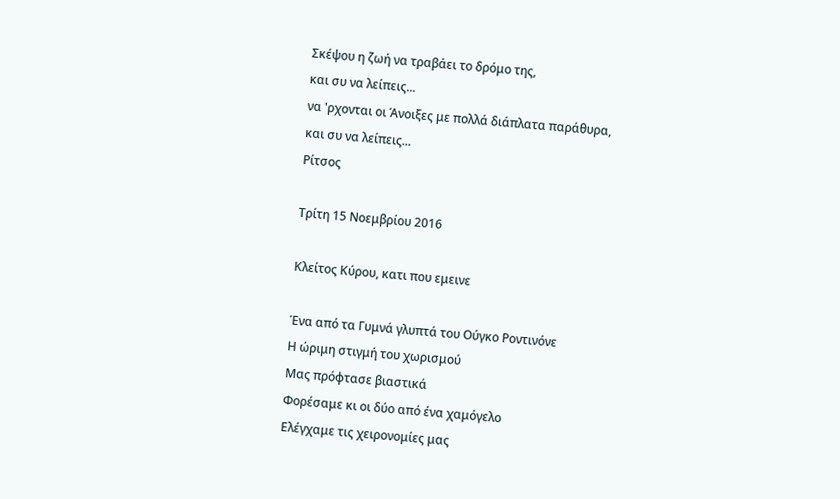Σκέψου η ζωή να τραβάει το δρόμο της,
και συ να λείπεις...
να 'ρχονται οι Άνοιξες με πολλά διάπλατα παράθυρα,
και συ να λείπεις...
Ρίτσος

Τρίτη 15 Νοεμβρίου 2016

Κλείτος Κύρου, κατι που εμεινε

Ένα από τα Γυμνά γλυπτά του Ούγκο Ροντινόνε
Η ώριμη στιγμή του χωρισμού
Μας πρόφτασε βιαστικά
Φορέσαμε κι οι δύο από ένα χαμόγελο
Ελέγχαμε τις χειρονομίες μας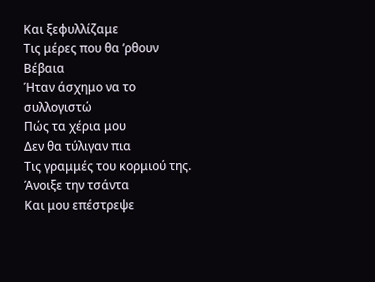Και ξεφυλλίζαμε
Τις μέρες που θα ’ρθουν
Βέβαια
Ήταν άσχημο να το συλλογιστώ
Πώς τα χέρια μου
Δεν θα τύλιγαν πια
Τις γραμμές του κορμιού της.
Άνοιξε την τσάντα
Και μου επέστρεψε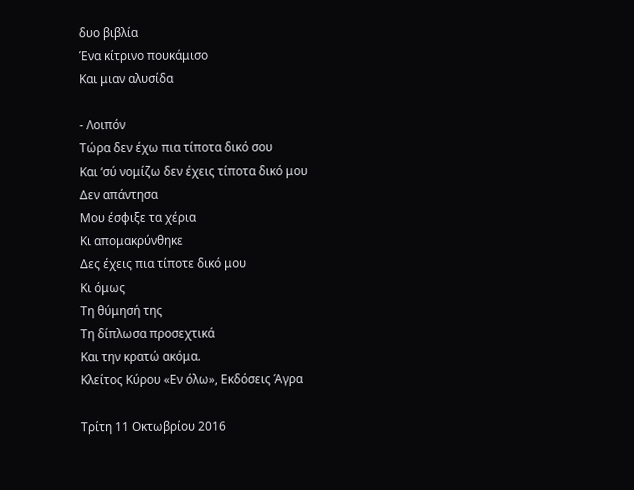δυο βιβλία
Ένα κίτρινο πουκάμισο
Και μιαν αλυσίδα

- Λοιπόν
Τώρα δεν έχω πια τίποτα δικό σου
Και ‘σύ νομίζω δεν έχεις τίποτα δικό μου
Δεν απάντησα
Μου έσφιξε τα χέρια
Κι απομακρύνθηκε
Δες έχεις πια τίποτε δικό μου
Κι όμως
Τη θύμησή της
Τη δίπλωσα προσεχτικά
Και την κρατώ ακόμα.
Κλείτος Κύρου «Εν όλω», Εκδόσεις Άγρα

Τρίτη 11 Οκτωβρίου 2016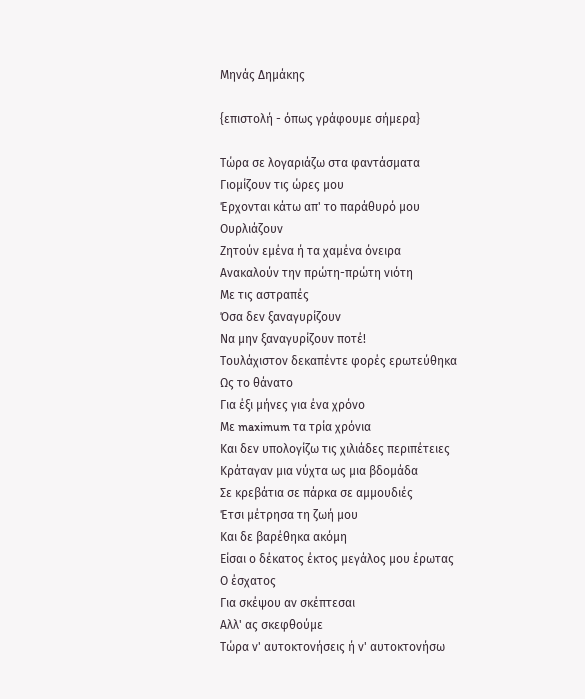Μηνάς Δημάκης

{επιστολή - όπως γράφουμε σήμερα}

Τώρα σε λογαριάζω στα φαντάσματα
Γιομίζουν τις ώρες μου
Έρχονται κάτω απ' το παράθυρό μου
Ουρλιάζουν
Ζητούν εμένα ή τα χαμένα όνειρα
Ανακαλούν την πρώτη-πρώτη νιότη
Με τις αστραπές
Όσα δεν ξαναγυρίζουν
Να μην ξαναγυρίζουν ποτέ!
Τουλάχιστον δεκαπέντε φορές ερωτεύθηκα
Ως το θάνατο
Για έξι μήνες για ένα χρόνο
Με maximum τα τρία χρόνια
Και δεν υπολογίζω τις χιλιάδες περιπέτειες
Κράταγαν μια νύχτα ως μια βδομάδα
Σε κρεβάτια σε πάρκα σε αμμουδιές
Έτσι μέτρησα τη ζωή μου
Και δε βαρέθηκα ακόμη
Είσαι ο δέκατος έκτος μεγάλος μου έρωτας
Ο έσχατος
Για σκέψου αν σκέπτεσαι
Αλλ' ας σκεφθούμε
Τώρα ν' αυτοκτονήσεις ή ν' αυτοκτονήσω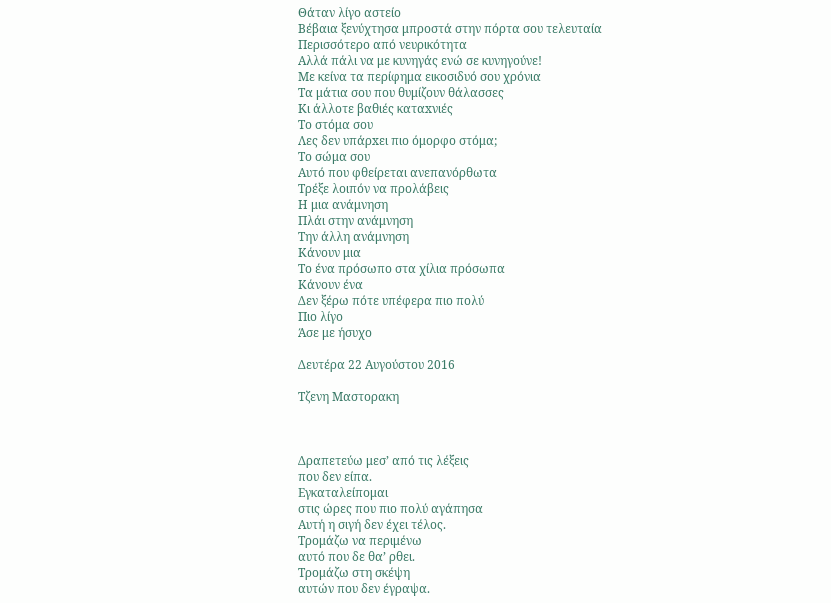Θάταν λίγο αστείο
Βέβαια ξενύχτησα μπροστά στην πόρτα σου τελευταία
Περισσότερο από νευρικότητα
Αλλά πάλι να με κυνηγάς ενώ σε κυνηγούνε!
Με κείνα τα περίφημα εικοσιδυό σου χρόνια
Τα μάτια σου που θυμίζουν θάλασσες
Κι άλλοτε βαθιές καταxνιές
Το στόμα σου
Λες δεν υπάρxει πιο όμορφο στόμα;
Το σώμα σου
Αυτό που φθείρεται ανεπανόρθωτα
Τρέξε λοιπόν να προλάβεις
Η μια ανάμνηση
Πλάι στην ανάμνηση
Την άλλη ανάμνηση
Κάνουν μια
Το ένα πρόσωπο στα χίλια πρόσωπα
Κάνουν ένα
Δεν ξέρω πότε υπέφερα πιο πολύ
Πιο λίγο
Άσε με ήσυχο

Δευτέρα 22 Αυγούστου 2016

Τζενη Μαστορακη



Δραπετεύω μεσ’ από τις λέξεις
που δεν είπα.
Εγκαταλείπομαι
στις ώρες που πιο πολύ αγάπησα
Αυτή η σιγή δεν έχει τέλος.
Τρομάζω να περιμένω
αυτό που δε θα’ ρθει.
Τρομάζω στη σκέψη
αυτών που δεν έγραψα.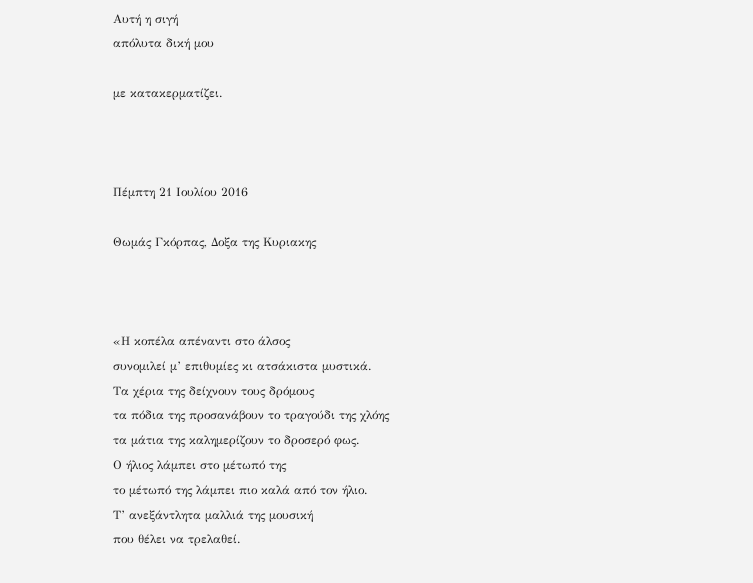Αυτή η σιγή
απόλυτα δική μου

με κατακερματίζει.



Πέμπτη 21 Ιουλίου 2016

Θωμάς Γκόρπας, Δοξα της Κυριακης



«Η κοπέλα απέναντι στο άλσος
συνομιλεί μ’ επιθυμίες κι ατσάκιστα μυστικά.
Τα χέρια της δείχνουν τους δρόμους
τα πόδια της προσανάβουν το τραγούδι της χλόης
τα μάτια της καλημερίζουν το δροσερό φως.
Ο ήλιος λάμπει στο μέτωπό της
το μέτωπό της λάμπει πιο καλά από τον ήλιο.
Τ’ ανεξάντλητα μαλλιά της μουσική
που θέλει να τρελαθεί.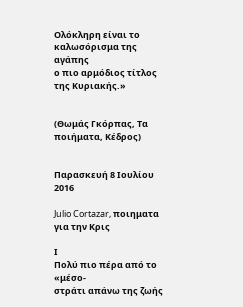Ολόκληρη είναι το καλωσόρισμα της αγάπης
ο πιο αρμόδιος τίτλος της Κυριακής.»


(Θωμάς Γκόρπας, Τα ποιήματα, Κέδρος)


Παρασκευή 8 Ιουλίου 2016

Julio Cortazar, ποιηματα για την Κρις

Ι
Πολύ πιο πέρα από το «μέσο-
στράτι απάνω της ζωής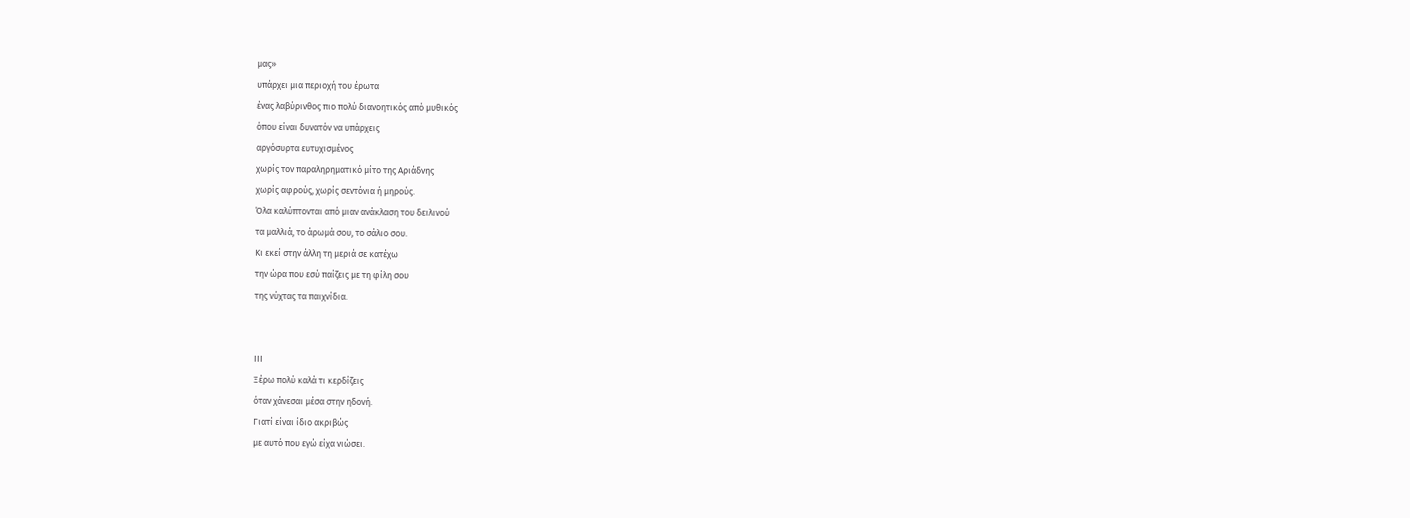μας»
υπάρχει μια περιοχή του έρωτα
ένας λαβύρινθος πιο πολύ διανοητικός από μυθικός
όπου είναι δυνατόν να υπάρχεις
αργόσυρτα ευτυχισμένος
χωρίς τον παραληρηματικό μίτο της Αριάδνης
χωρίς αφρούς, χωρίς σεντόνια ή μηρούς.
Όλα καλύπτονται από μιαν ανάκλαση του δειλινού
τα μαλλιά, το άρωμά σου, το σάλιο σου.
Κι εκεί στην άλλη τη μεριά σε κατέχω
την ώρα που εσύ παίζεις με τη φίλη σου
της νύχτας τα παιχνίδια.


ΙΙΙ
Ξέρω πολύ καλά τι κερδίζεις
όταν χάνεσαι μέσα στην ηδονή.
Γιατί είναι ίδιο ακριβώς
με αυτό που εγώ είχα νιώσει.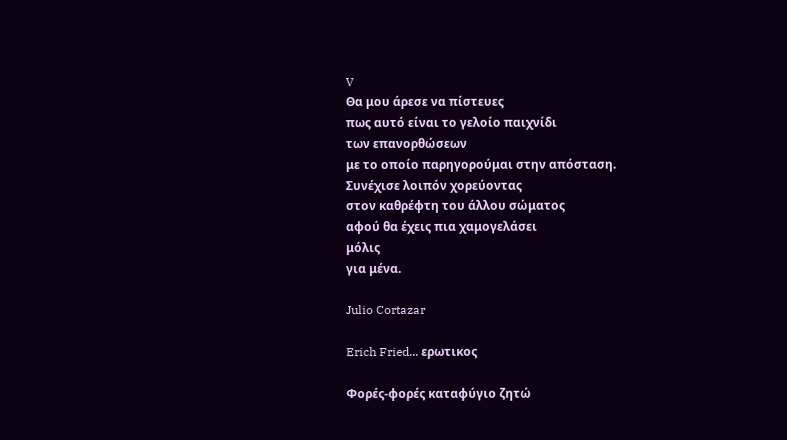V
Θα μου άρεσε να πίστευες
πως αυτό είναι το γελοίο παιχνίδι
των επανορθώσεων
με το οποίο παρηγορούμαι στην απόσταση.
Συνέχισε λοιπόν χορεύοντας
στον καθρέφτη του άλλου σώματος
αφού θα έχεις πια χαμογελάσει
μόλις
για μένα.

Julio Cortazar

Erich Fried... ερωτικος

Φορές-φορές καταφύγιο ζητώ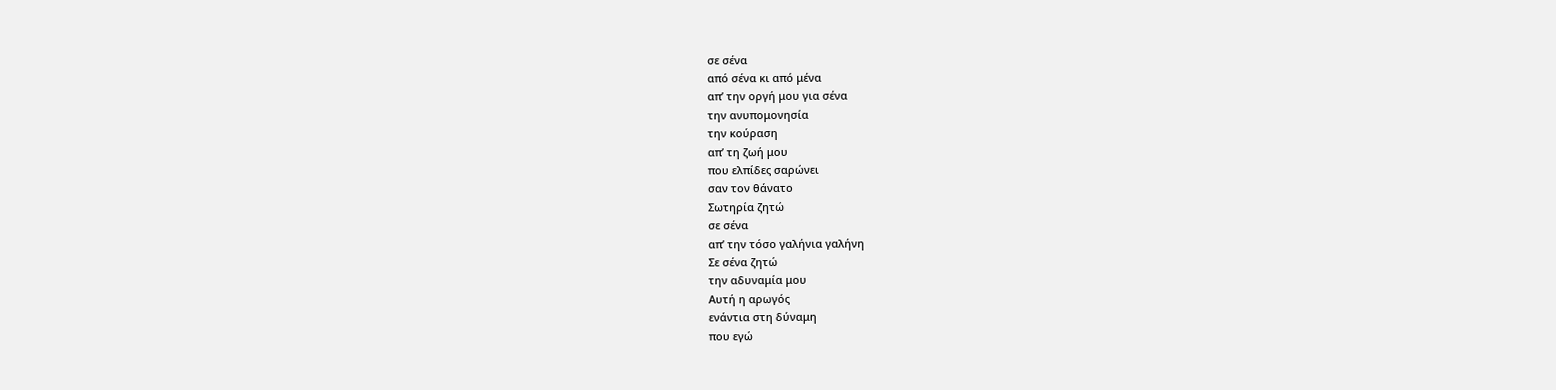σε σένα
από σένα κι από μένα
απ’ την οργή μου για σένα
την ανυπομονησία
την κούραση
απ’ τη ζωή μου
που ελπίδες σαρώνει
σαν τον θάνατο
Σωτηρία ζητώ
σε σένα
απ’ την τόσο γαλήνια γαλήνη
Σε σένα ζητώ
την αδυναμία μου
Αυτή η αρωγός
ενάντια στη δύναμη
που εγώ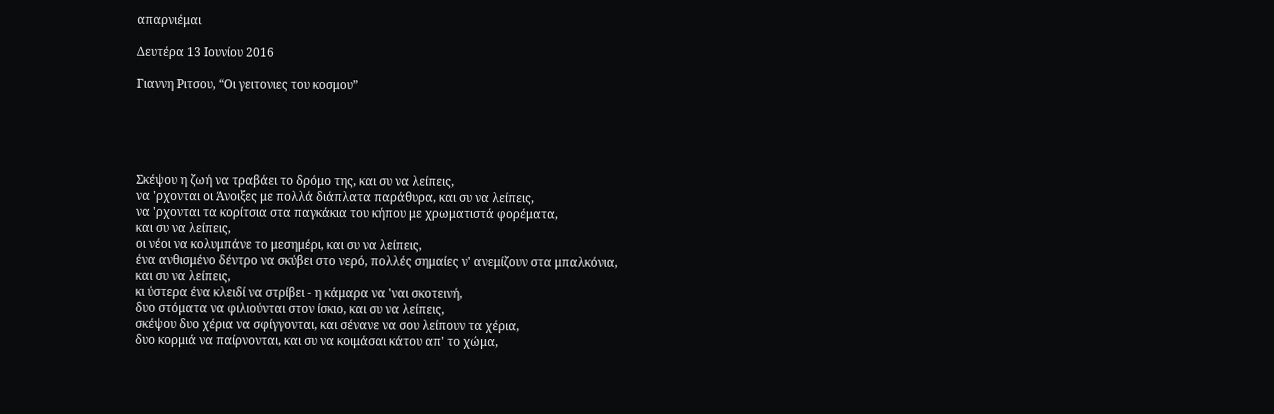απαρνιέμαι

Δευτέρα 13 Ιουνίου 2016

Γιαννη Ριτσου, “Οι γειτονιες του κοσμου”





Σκέψου η ζωή να τραβάει το δρόμο της, και συ να λείπεις,
να 'ρχονται οι Άνοιξες με πολλά διάπλατα παράθυρα, και συ να λείπεις,
να 'ρχονται τα κορίτσια στα παγκάκια του κήπου με χρωματιστά φορέματα,
και συ να λείπεις,
οι νέοι να κολυμπάνε το μεσημέρι, και συ να λείπεις,
ένα ανθισμένο δέντρο να σκύβει στο νερό, πολλές σημαίες ν' ανεμίζουν στα μπαλκόνια,
και συ να λείπεις,
κι ύστερα ένα κλειδί να στρίβει - η κάμαρα να 'ναι σκοτεινή,
δυο στόματα να φιλιούνται στον ίσκιο, και συ να λείπεις,
σκέψου δυο χέρια να σφίγγονται, και σένανε να σου λείπουν τα χέρια,
δυο κορμιά να παίρνονται, και συ να κοιμάσαι κάτου απ' το χώμα,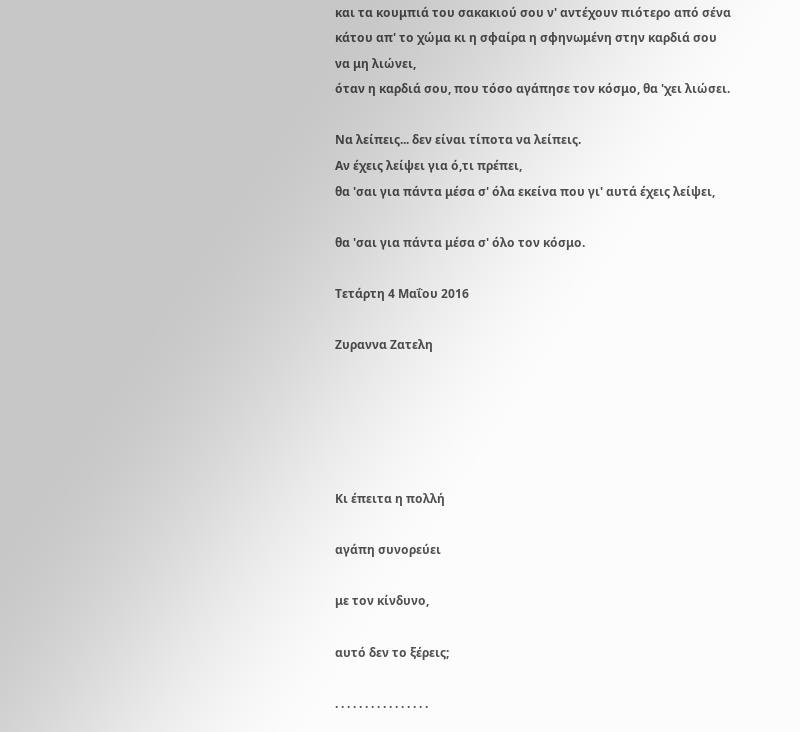και τα κουμπιά του σακακιού σου ν' αντέχουν πιότερο από σένα
κάτου απ' το χώμα κι η σφαίρα η σφηνωμένη στην καρδιά σου
να μη λιώνει,
όταν η καρδιά σου, που τόσο αγάπησε τον κόσμο, θα 'χει λιώσει.

Να λείπεις... δεν είναι τίποτα να λείπεις.
Αν έχεις λείψει για ό,τι πρέπει,
θα 'σαι για πάντα μέσα σ' όλα εκείνα που γι' αυτά έχεις λείψει,

θα 'σαι για πάντα μέσα σ' όλο τον κόσμο.

Τετάρτη 4 Μαΐου 2016

Ζυραννα Ζατελη





Κι έπειτα η πολλή

αγάπη συνορεύει

με τον κίνδυνο,

αυτό δεν το ξέρεις;

. . . . . . . . . . . . . . . .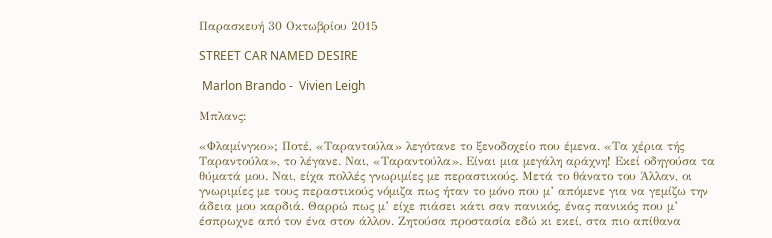Παρασκευή 30 Οκτωβρίου 2015

STREET CAR NAMED DESIRE

 Marlon Brando -  Vivien Leigh

Μπλανς:

«Φλαμίνγκο»; Ποτέ, «Ταραντούλα» λεγότανε το ξενοδοχείο που έμενα. «Τα χέρια τής Ταραντούλα», το λέγανε. Ναι, «Ταραντούλα». Είναι μια μεγάλη αράχνη! Εκεί οδηγούσα τα θύματά μου. Ναι, είχα πολλές γνωριμίες με περαστικούς. Μετά το θάνατο του Άλλαν, οι γνωριμίες με τους περαστικούς νόμιζα πως ήταν το μόνο που μ’ απόμενε για να γεμίζω την άδεια μου καρδιά. Θαρρώ πως μ’ είχε πιάσει κάτι σαν πανικός, ένας πανικός που μ’ έσπρωχνε από τον ένα στον άλλον. Ζητούσα προστασία εδώ κι εκεί, στα πιο απίθανα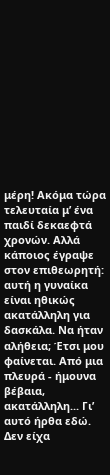μέρη! Ακόμα τώρα τελευταία μ’ ένα παιδί δεκαεφτά χρονών. Αλλά κάποιος έγραψε στον επιθεωρητή: αυτή η γυναίκα είναι ηθικώς ακατάλληλη για δασκάλα. Να ήταν αλήθεια; Έτσι μου φαίνεται. Από μια πλευρά - ήμουνα βέβαια, ακατάλληλη... Γι’ αυτό ήρθα εδώ. Δεν είχα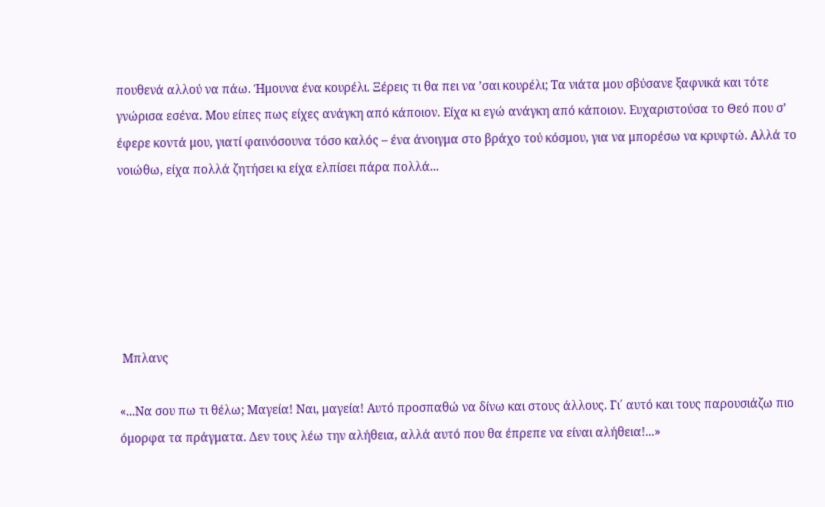πουθενά αλλού να πάω. Ήμουνα ένα κουρέλι. Ξέρεις τι θα πει να ’σαι κουρέλι; Τα νιάτα μου σβύσανε ξαφνικά και τότε γνώρισα εσένα. Μου είπες πως είχες ανάγκη από κάποιον. Είχα κι εγώ ανάγκη από κάποιον. Ευχαριστούσα το Θεό που σ’ έφερε κοντά μου, γιατί φαινόσουνα τόσο καλός – ένα άνοιγμα στο βράχο τού κόσμου, για να μπορέσω να κρυφτώ. Αλλά το νοιώθω, είχα πολλά ζητήσει κι είχα ελπίσει πάρα πολλά...






 Μπλανς

«...Να σου πω τι θέλω; Μαγεία! Ναι, μαγεία! Αυτό προσπαθώ να δίνω και στους άλλους. Γι΄ αυτό και τους παρουσιάζω πιο όμορφα τα πράγματα. Δεν τους λέω την αλήθεια, αλλά αυτό που θα έπρεπε να είναι αλήθεια!...»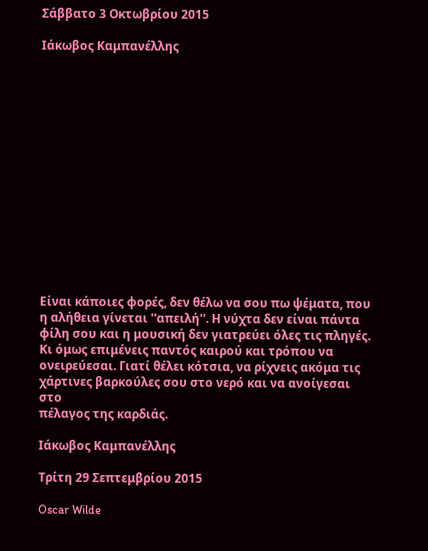Σάββατο 3 Οκτωβρίου 2015

Ιάκωβος Καμπανέλλης















Είναι κάποιες φορές, δεν θέλω να σου πω ψέματα, που η αλήθεια γίνεται ''απειλή''. Η νύχτα δεν είναι πάντα φίλη σου και η μουσική δεν γιατρεύει όλες τις πληγές. Κι όμως επιμένεις παντός καιρού και τρόπου να ονειρεύεσαι. Γιατί θέλει κότσια, να ρίχνεις ακόμα τις χάρτινες βαρκούλες σου στο νερό και να ανοίγεσαι στο
πέλαγος της καρδιάς.

Ιάκωβος Καμπανέλλης

Τρίτη 29 Σεπτεμβρίου 2015

Oscar Wilde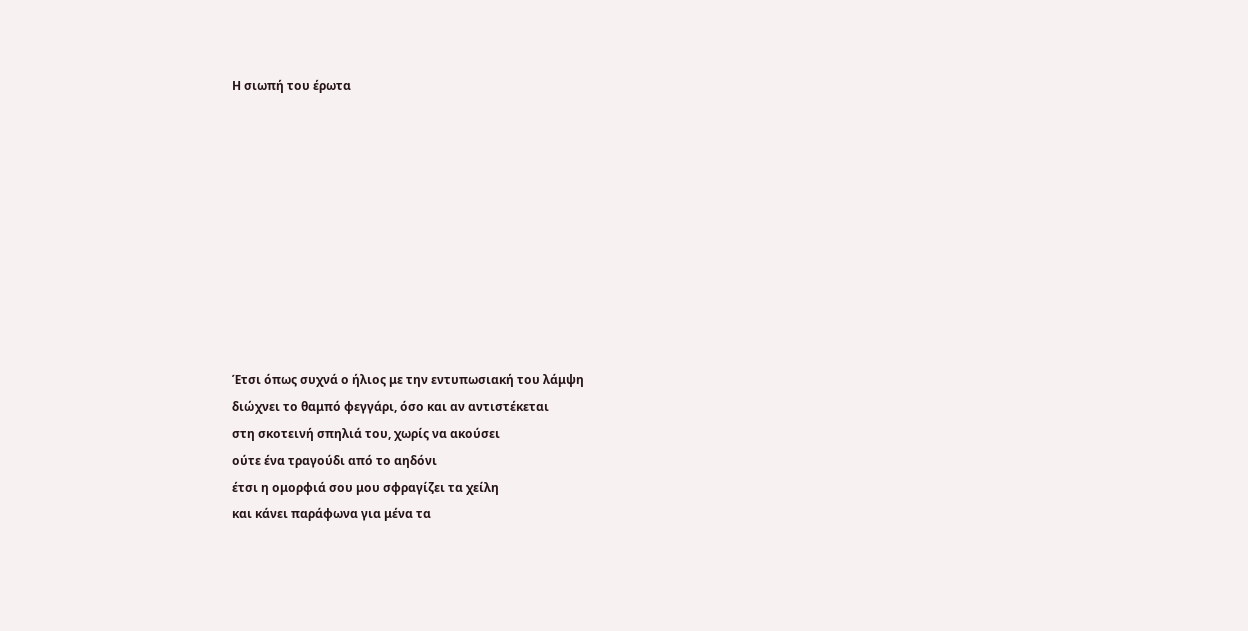Η σιωπή του έρωτα










Έτσι όπως συχνά ο ήλιος με την εντυπωσιακή του λάμψη
διώχνει το θαμπό φεγγάρι, όσο και αν αντιστέκεται
στη σκοτεινή σπηλιά του, χωρίς να ακούσει
ούτε ένα τραγούδι από το αηδόνι
έτσι η ομορφιά σου μου σφραγίζει τα χείλη
και κάνει παράφωνα για μένα τα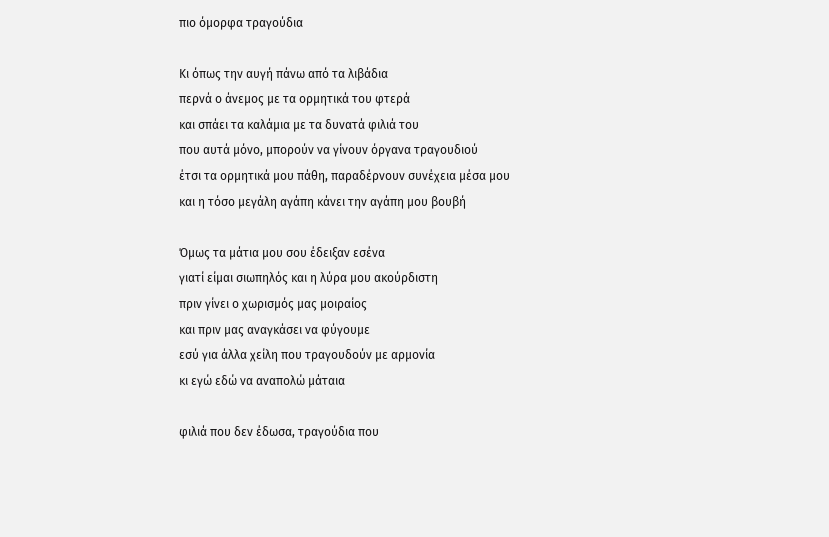πιο όμορφα τραγούδια

Κι όπως την αυγή πάνω από τα λιβάδια
περνά ο άνεμος με τα ορμητικά του φτερά
και σπάει τα καλάμια με τα δυνατά φιλιά του
που αυτά μόνο, μπορούν να γίνουν όργανα τραγουδιού
έτσι τα ορμητικά μου πάθη, παραδέρνουν συνέχεια μέσα μου
και η τόσο μεγάλη αγάπη κάνει την αγάπη μου βουβή

Όμως τα μάτια μου σου έδειξαν εσένα
γιατί είμαι σιωπηλός και η λύρα μου ακούρδιστη
πριν γίνει ο χωρισμός μας μοιραίος
και πριν μας αναγκάσει να φύγουμε
εσύ για άλλα χείλη που τραγουδούν με αρμονία
κι εγώ εδώ να αναπολώ μάταια

φιλιά που δεν έδωσα, τραγούδια που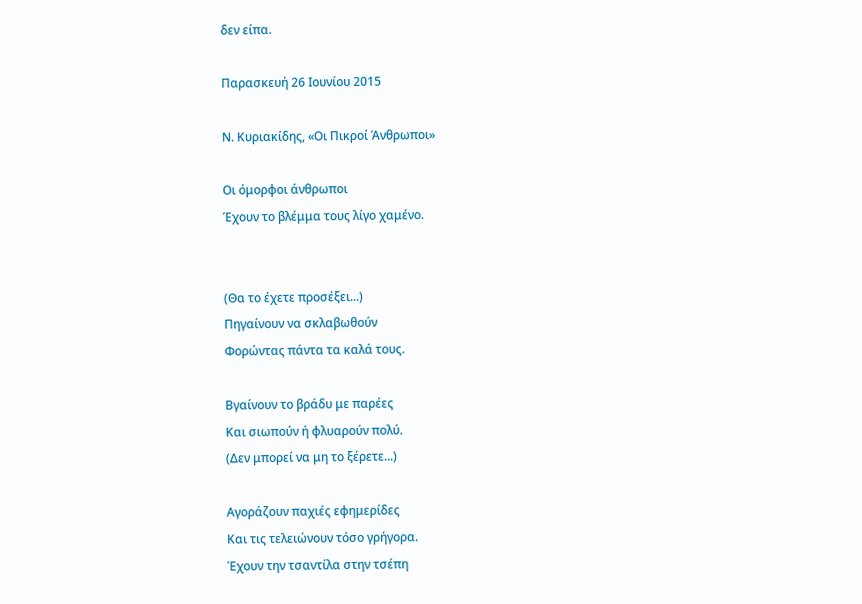δεν είπα.

Παρασκευή 26 Ιουνίου 2015

Ν. Κυριακίδης, «Οι Πικροί Άνθρωποι»

Οι όμορφοι άνθρωποι
Έχουν το βλέμμα τους λίγο χαμένο.


(Θα το έχετε προσέξει...)
Πηγαίνουν να σκλαβωθούν
Φορώντας πάντα τα καλά τους.

Βγαίνουν το βράδυ με παρέες
Και σιωπούν ή φλυαρούν πολύ.
(Δεν μπορεί να μη το ξέρετε...)

Αγοράζουν παχιές εφημερίδες
Και τις τελειώνουν τόσο γρήγορα.
Έχουν την τσαντίλα στην τσέπη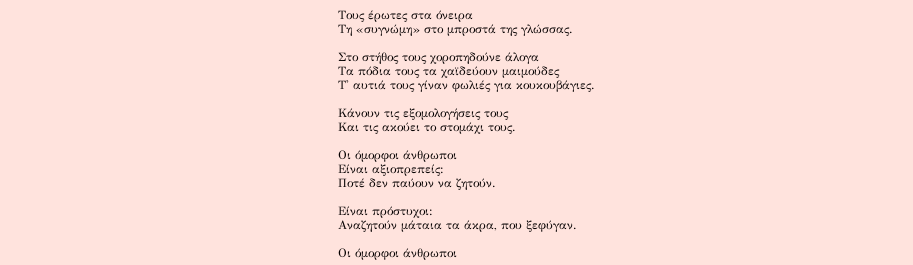Τους έρωτες στα όνειρα
Τη «συγνώμη» στο μπροστά της γλώσσας.

Στο στήθος τους χοροπηδούνε άλογα
Τα πόδια τους τα χαϊδεύουν μαιμούδες
Τ' αυτιά τους γίναν φωλιές για κουκουβάγιες.

Κάνουν τις εξομολογήσεις τους
Και τις ακούει το στομάχι τους.

Οι όμορφοι άνθρωποι
Είναι αξιοπρεπείς:
Ποτέ δεν παύουν να ζητούν.

Είναι πρόστυχοι:
Αναζητούν μάταια τα άκρα, που ξεφύγαν.

Οι όμορφοι άνθρωποι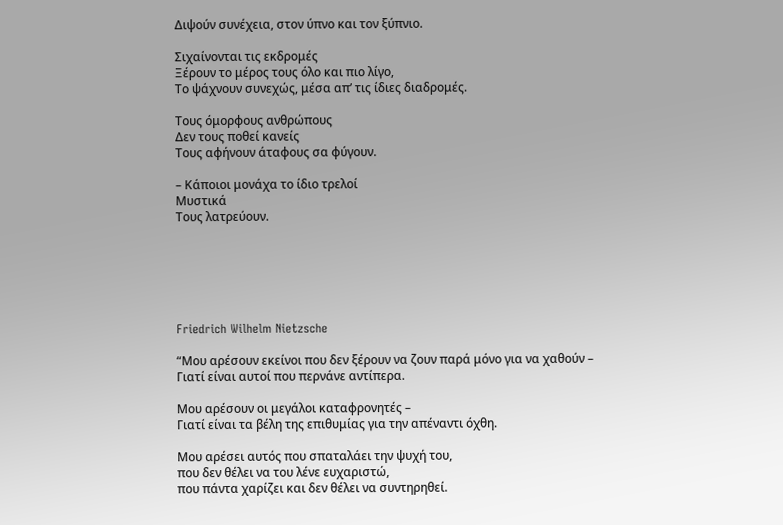Διψούν συνέχεια, στον ύπνο και τον ξύπνιο.

Σιχαίνονται τις εκδρομές
Ξέρουν το μέρος τους όλο και πιο λίγο,
Το ψάχνουν συνεχώς, μέσα απ’ τις ίδιες διαδρομές.

Τους όμορφους ανθρώπους
Δεν τους ποθεί κανείς
Τους αφήνουν άταφους σα φύγουν.

– Κάποιοι μονάχα το ίδιο τρελοί
Μυστικά
Τους λατρεύουν.






Friedrich Wilhelm Nietzsche

“Μου αρέσουν εκείνοι που δεν ξέρουν να ζουν παρά μόνο για να χαθούν –
Γιατί είναι αυτοί που περνάνε αντίπερα.

Μου αρέσουν οι μεγάλοι καταφρονητές –
Γιατί είναι τα βέλη της επιθυμίας για την απέναντι όχθη.

Μου αρέσει αυτός που σπαταλάει την ψυχή του,
που δεν θέλει να του λένε ευχαριστώ,
που πάντα χαρίζει και δεν θέλει να συντηρηθεί.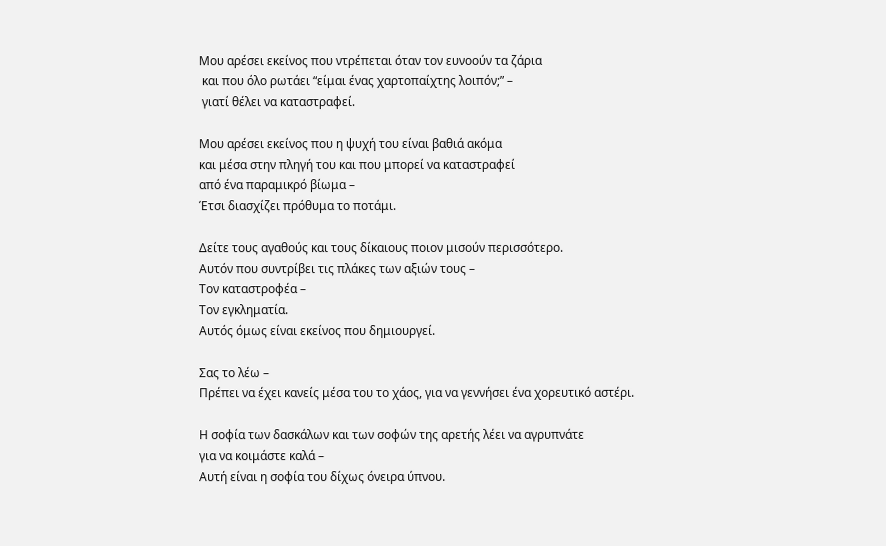Μου αρέσει εκείνος που ντρέπεται όταν τον ευνοούν τα ζάρια
 και που όλο ρωτάει “είμαι ένας χαρτοπαίχτης λοιπόν;” –
 γιατί θέλει να καταστραφεί.

Μου αρέσει εκείνος που η ψυχή του είναι βαθιά ακόμα
και μέσα στην πληγή του και που μπορεί να καταστραφεί
από ένα παραμικρό βίωμα –
Έτσι διασχίζει πρόθυμα το ποτάμι.

Δείτε τους αγαθούς και τους δίκαιους ποιον μισούν περισσότερο.
Αυτόν που συντρίβει τις πλάκες των αξιών τους –
Τον καταστροφέα –
Τον εγκληματία.
Αυτός όμως είναι εκείνος που δημιουργεί.

Σας το λέω –
Πρέπει να έχει κανείς μέσα του το χάος, για να γεννήσει ένα χορευτικό αστέρι.

Η σοφία των δασκάλων και των σοφών της αρετής λέει να αγρυπνάτε
για να κοιμάστε καλά –
Αυτή είναι η σοφία του δίχως όνειρα ύπνου.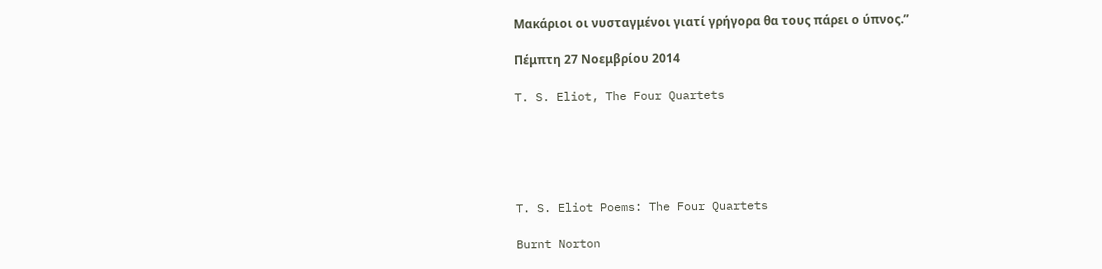Μακάριοι οι νυσταγμένοι γιατί γρήγορα θα τους πάρει ο ύπνος.”

Πέμπτη 27 Νοεμβρίου 2014

T. S. Eliot, The Four Quartets





T. S. Eliot Poems: The Four Quartets

Burnt Norton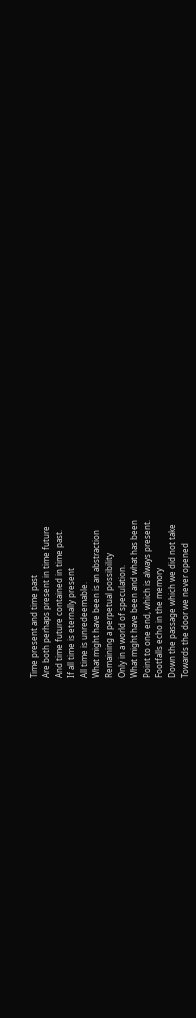Time present and time past
Are both perhaps present in time future
And time future contained in time past.
If all time is eternally present
All time is unredeemable.
What might have been is an abstraction
Remaining a perpetual possibility
Only in a world of speculation.
What might have been and what has been
Point to one end, which is always present.
Footfalls echo in the memory
Down the passage which we did not take
Towards the door we never opened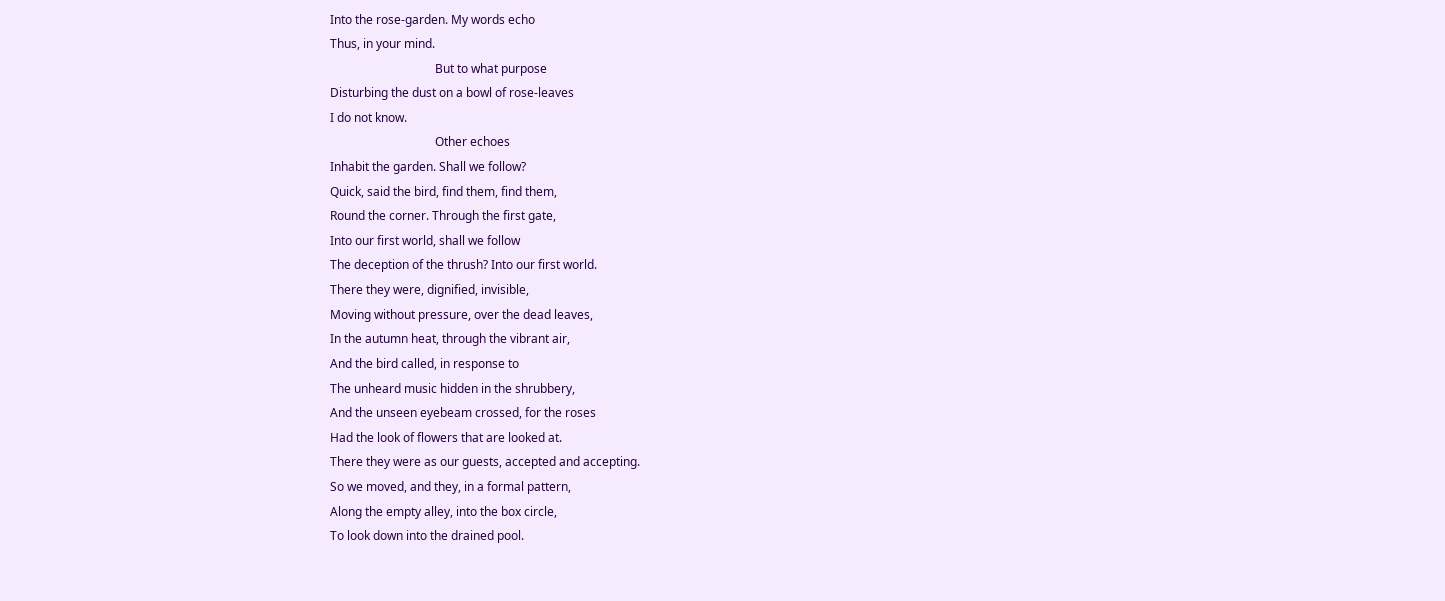Into the rose-garden. My words echo
Thus, in your mind.
                                   But to what purpose
Disturbing the dust on a bowl of rose-leaves
I do not know.
                                   Other echoes
Inhabit the garden. Shall we follow?
Quick, said the bird, find them, find them,
Round the corner. Through the first gate,
Into our first world, shall we follow
The deception of the thrush? Into our first world.
There they were, dignified, invisible,
Moving without pressure, over the dead leaves,
In the autumn heat, through the vibrant air,
And the bird called, in response to
The unheard music hidden in the shrubbery,
And the unseen eyebeam crossed, for the roses
Had the look of flowers that are looked at.
There they were as our guests, accepted and accepting.
So we moved, and they, in a formal pattern,
Along the empty alley, into the box circle,
To look down into the drained pool.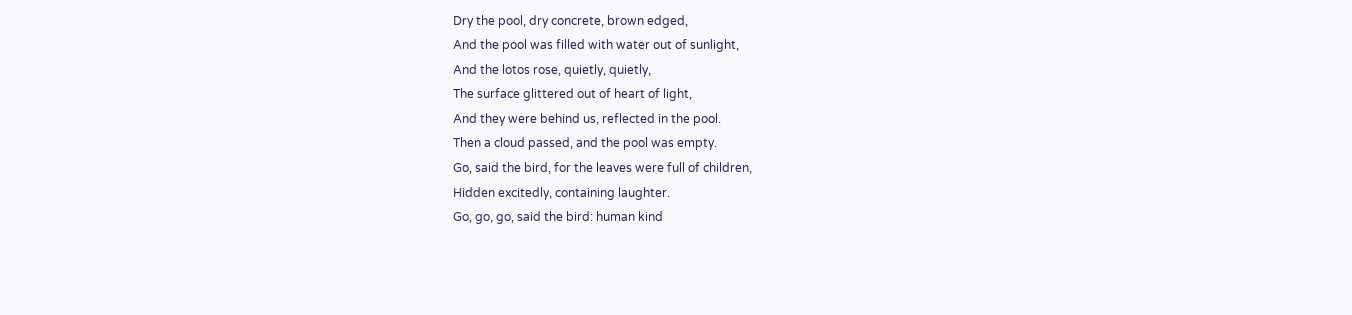Dry the pool, dry concrete, brown edged,
And the pool was filled with water out of sunlight,
And the lotos rose, quietly, quietly,
The surface glittered out of heart of light,
And they were behind us, reflected in the pool.
Then a cloud passed, and the pool was empty.
Go, said the bird, for the leaves were full of children,
Hidden excitedly, containing laughter.
Go, go, go, said the bird: human kind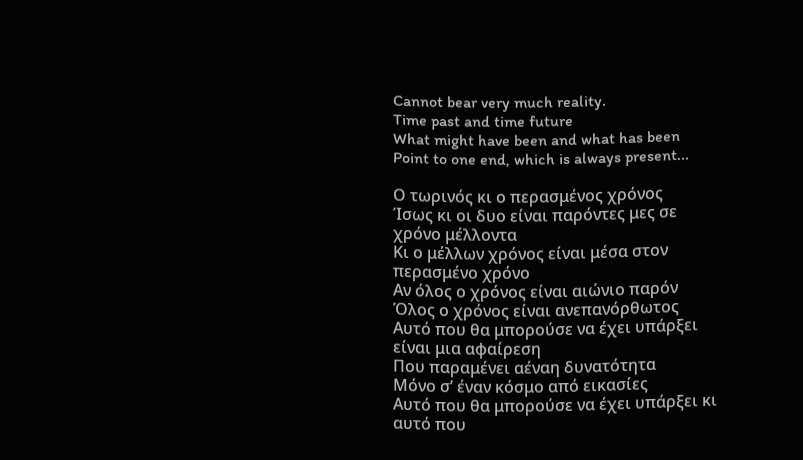Cannot bear very much reality.
Time past and time future
What might have been and what has been
Point to one end, which is always present...

Ο τωρινός κι ο περασμένος χρόνος
Ίσως κι οι δυο είναι παρόντες μες σε χρόνο μέλλοντα
Κι ο μέλλων χρόνος είναι μέσα στον περασμένο χρόνο
Αν όλος ο χρόνος είναι αιώνιο παρόν
Όλος ο χρόνος είναι ανεπανόρθωτος
Αυτό που θα μπορούσε να έχει υπάρξει είναι μια αφαίρεση
Που παραμένει αέναη δυνατότητα
Μόνο σ’ έναν κόσμο από εικασίες
Αυτό που θα μπορούσε να έχει υπάρξει κι αυτό που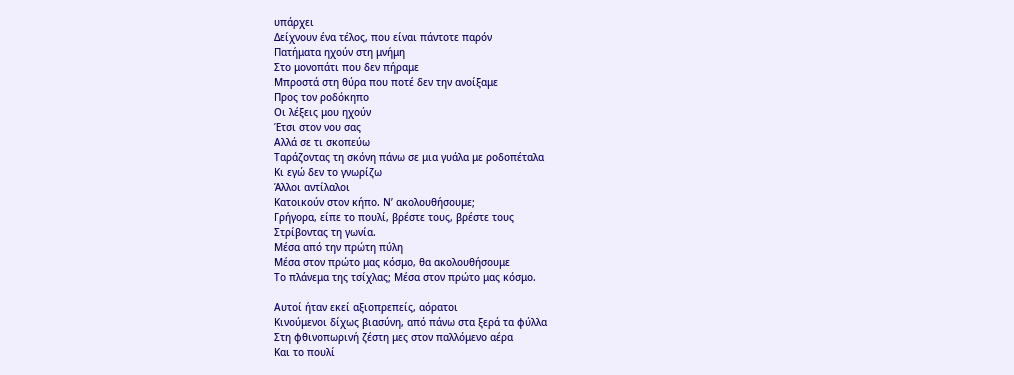υπάρχει
Δείχνουν ένα τέλος, που είναι πάντοτε παρόν
Πατήματα ηχούν στη μνήμη
Στο μονοπάτι που δεν πήραμε
Μπροστά στη θύρα που ποτέ δεν την ανοίξαμε
Προς τον ροδόκηπο
Οι λέξεις μου ηχούν
Έτσι στον νου σας
Αλλά σε τι σκοπεύω
Ταράζοντας τη σκόνη πάνω σε μια γυάλα με ροδοπέταλα
Κι εγώ δεν το γνωρίζω
Άλλοι αντίλαλοι
Κατοικούν στον κήπο. Ν’ ακολουθήσουμε;
Γρήγορα, είπε το πουλί, βρέστε τους, βρέστε τους
Στρίβοντας τη γωνία.
Μέσα από την πρώτη πύλη
Μέσα στον πρώτο μας κόσμο, θα ακολουθήσουμε
Το πλάνεμα της τσίχλας; Μέσα στον πρώτο μας κόσμο.

Αυτοί ήταν εκεί αξιοπρεπείς, αόρατοι
Κινούμενοι δίχως βιασύνη, από πάνω στα ξερά τα φύλλα
Στη φθινοπωρινή ζέστη μες στον παλλόμενο αέρα
Και το πουλί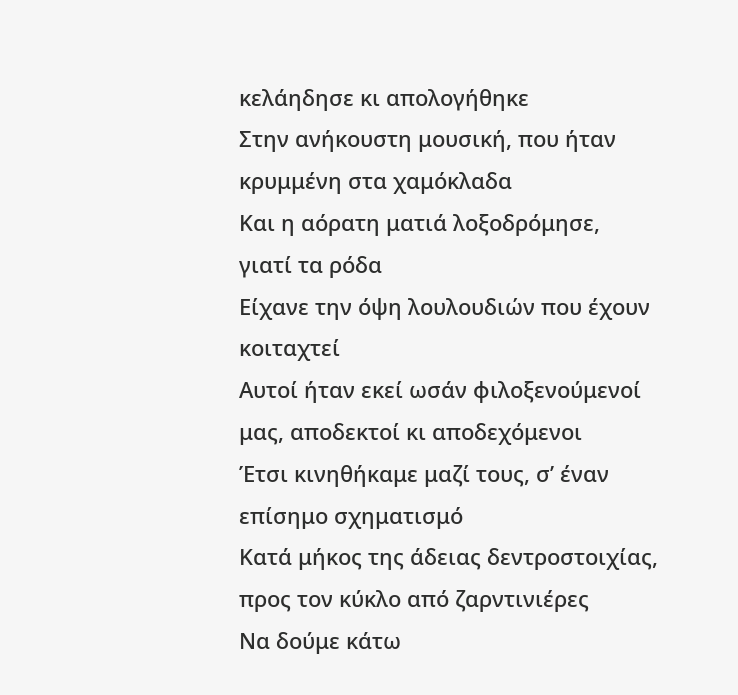κελάηδησε κι απολογήθηκε
Στην ανήκουστη μουσική, που ήταν κρυμμένη στα χαμόκλαδα
Και η αόρατη ματιά λοξοδρόμησε, γιατί τα ρόδα
Είχανε την όψη λουλουδιών που έχουν κοιταχτεί
Αυτοί ήταν εκεί ωσάν φιλοξενούμενοί μας, αποδεκτοί κι αποδεχόμενοι
Έτσι κινηθήκαμε μαζί τους, σ’ έναν επίσημο σχηματισμό
Κατά μήκος της άδειας δεντροστοιχίας, προς τον κύκλο από ζαρντινιέρες
Να δούμε κάτω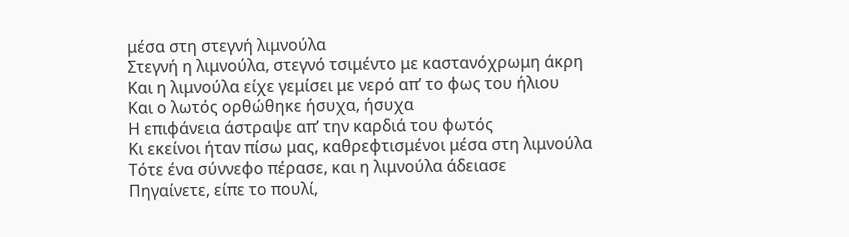μέσα στη στεγνή λιμνούλα
Στεγνή η λιμνούλα, στεγνό τσιμέντο με καστανόχρωμη άκρη
Και η λιμνούλα είχε γεμίσει με νερό απ’ το φως του ήλιου
Και ο λωτός ορθώθηκε ήσυχα, ήσυχα
Η επιφάνεια άστραψε απ’ την καρδιά του φωτός
Κι εκείνοι ήταν πίσω μας, καθρεφτισμένοι μέσα στη λιμνούλα
Τότε ένα σύννεφο πέρασε, και η λιμνούλα άδειασε
Πηγαίνετε, είπε το πουλί,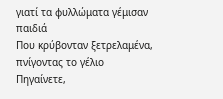γιατί τα φυλλώματα γέμισαν παιδιά
Που κρύβονταν ξετρελαμένα, πνίγοντας το γέλιο
Πηγαίνετε,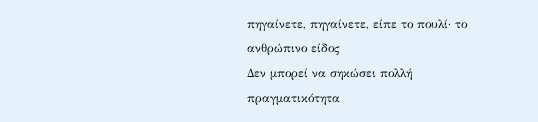πηγαίνετε, πηγαίνετε, είπε το πουλί· το ανθρώπινο είδος
Δεν μπορεί να σηκώσει πολλή πραγματικότητα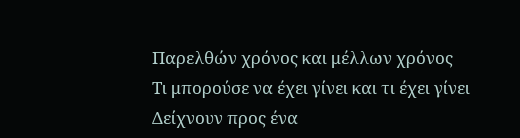Παρελθών χρόνος και μέλλων χρόνος
Τι μπορούσε να έχει γίνει και τι έχει γίνει
Δείχνουν προς ένα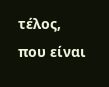τέλος, που είναι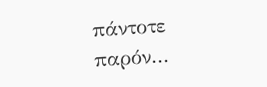πάντοτε παρόν...